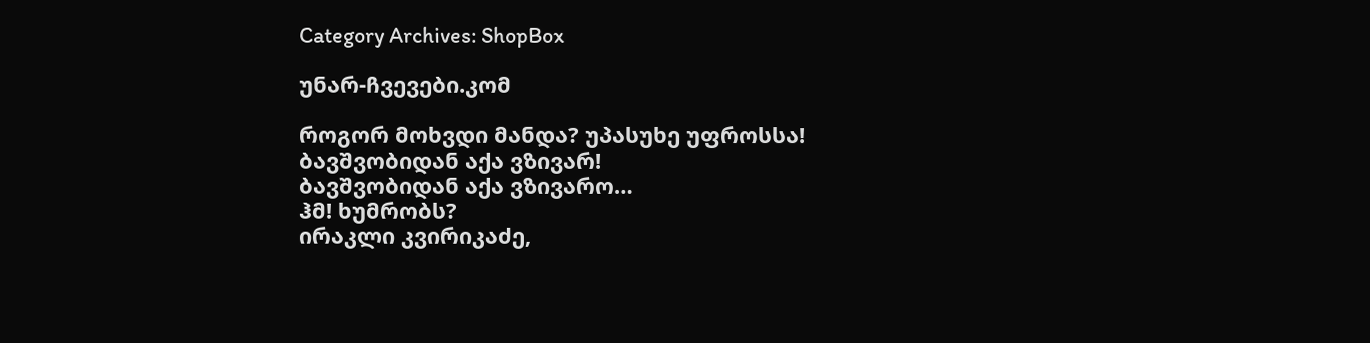Category Archives: ShopBox

უნარ-ჩვევები.კომ

როგორ მოხვდი მანდა? უპასუხე უფროსსა!
ბავშვობიდან აქა ვზივარ!
ბავშვობიდან აქა ვზივარო…
ჰმ! ხუმრობს?
ირაკლი კვირიკაძე,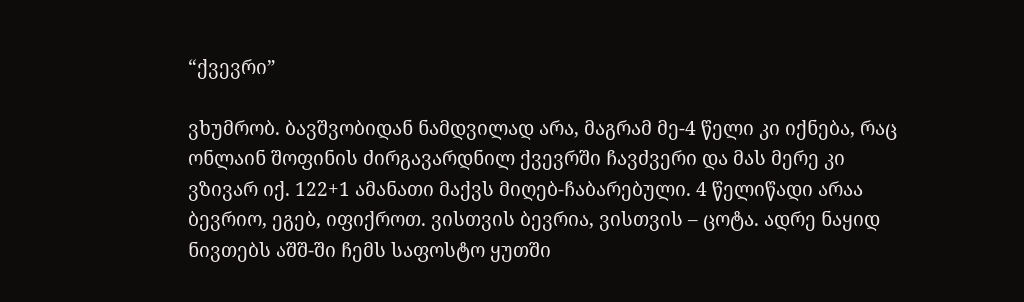“ქვევრი”

ვხუმრობ. ბავშვობიდან ნამდვილად არა, მაგრამ მე-4 წელი კი იქნება, რაც ონლაინ შოფინის ძირგავარდნილ ქვევრში ჩავძვერი და მას მერე კი ვზივარ იქ. 122+1 ამანათი მაქვს მიღებ-ჩაბარებული. 4 წელიწადი არაა ბევრიო, ეგებ, იფიქროთ. ვისთვის ბევრია, ვისთვის – ცოტა. ადრე ნაყიდ ნივთებს აშშ-ში ჩემს საფოსტო ყუთში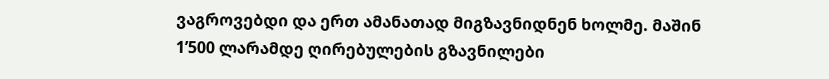ვაგროვებდი და ერთ ამანათად მიგზავნიდნენ ხოლმე. მაშინ 1’500 ლარამდე ღირებულების გზავნილები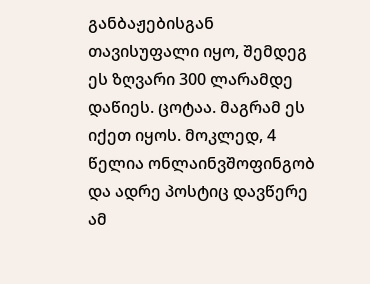განბაჟებისგან თავისუფალი იყო, შემდეგ ეს ზღვარი 300 ლარამდე დაწიეს. ცოტაა. მაგრამ ეს იქეთ იყოს. მოკლედ, 4 წელია ონლაინვშოფინგობ და ადრე პოსტიც დავწერე ამ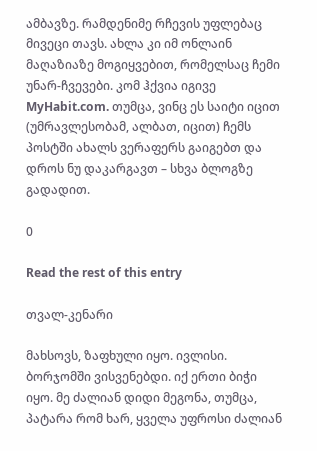ამბავზე. რამდენიმე რჩევის უფლებაც მივეცი თავს. ახლა კი იმ ონლაინ მაღაზიაზე მოგიყვებით, რომელსაც ჩემი უნარ-ჩვევები. კომ ჰქვია იგივე MyHabit.com. თუმცა, ვინც ეს საიტი იცით (უმრავლესობამ, ალბათ, იცით) ჩემს პოსტში ახალს ვერაფერს გაიგებთ და დროს ნუ დაკარგავთ – სხვა ბლოგზე გადადით.

0

Read the rest of this entry

თვალ-კენარი

მახსოვს, ზაფხული იყო. ივლისი. ბორჯომში ვისვენებდი. იქ ერთი ბიჭი იყო. მე ძალიან დიდი მეგონა, თუმცა, პატარა რომ ხარ, ყველა უფროსი ძალიან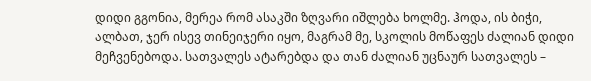დიდი გგონია, მერეა რომ ასაკში ზღვარი იშლება ხოლმე. ჰოდა, ის ბიჭი, ალბათ, ჯერ ისევ თინეიჯერი იყო, მაგრამ მე, სკოლის მოწაფეს ძალიან დიდი მეჩვენებოდა. სათვალეს ატარებდა და თან ძალიან უცნაურ სათვალეს –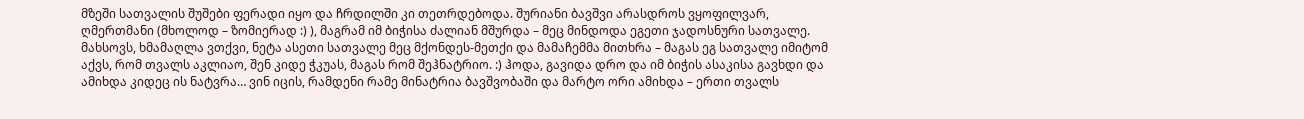მზეში სათვალის შუშები ფერადი იყო და ჩრდილში კი თეთრდებოდა. შურიანი ბავშვი არასდროს ვყოფილვარ, ღმერთმანი (მხოლოდ – ზომიერად :) ), მაგრამ იმ ბიჭისა ძალიან მშურდა – მეც მინდოდა ეგეთი ჯადოსნური სათვალე. მახსოვს, ხმამაღლა ვთქვი, ნეტა ასეთი სათვალე მეც მქონდეს-მეთქი და მამაჩემმა მითხრა – მაგას ეგ სათვალე იმიტომ აქვს, რომ თვალს აკლიაო, შენ კიდე ჭკუას, მაგას რომ შეჰნატრიო. :) ჰოდა, გავიდა დრო და იმ ბიჭის ასაკისა გავხდი და ამიხდა კიდეც ის ნატვრა… ვინ იცის, რამდენი რამე მინატრია ბავშვობაში და მარტო ორი ამიხდა – ერთი თვალს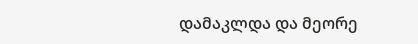დამაკლდა და მეორე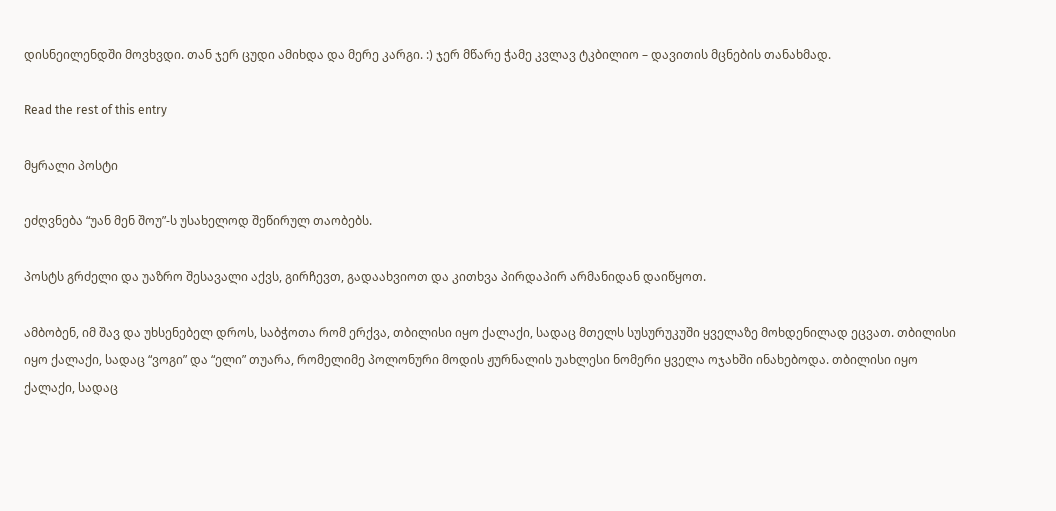დისნეილენდში მოვხვდი. თან ჯერ ცუდი ამიხდა და მერე კარგი. :) ჯერ მწარე ჭამე კვლავ ტკბილიო – დავითის მცნების თანახმად.

Read the rest of this entry

მყრალი პოსტი

ეძღვნება “უან მენ შოუ”-ს უსახელოდ შეწირულ თაობებს.

პოსტს გრძელი და უაზრო შესავალი აქვს, გირჩევთ, გადაახვიოთ და კითხვა პირდაპირ არმანიდან დაიწყოთ.

ამბობენ, იმ შავ და უხსენებელ დროს, საბჭოთა რომ ერქვა, თბილისი იყო ქალაქი, სადაც მთელს სუსურუკუში ყველაზე მოხდენილად ეცვათ. თბილისი იყო ქალაქი, სადაც “ვოგი” და “ელი” თუარა, რომელიმე პოლონური მოდის ჟურნალის უახლესი ნომერი ყველა ოჯახში ინახებოდა. თბილისი იყო ქალაქი, სადაც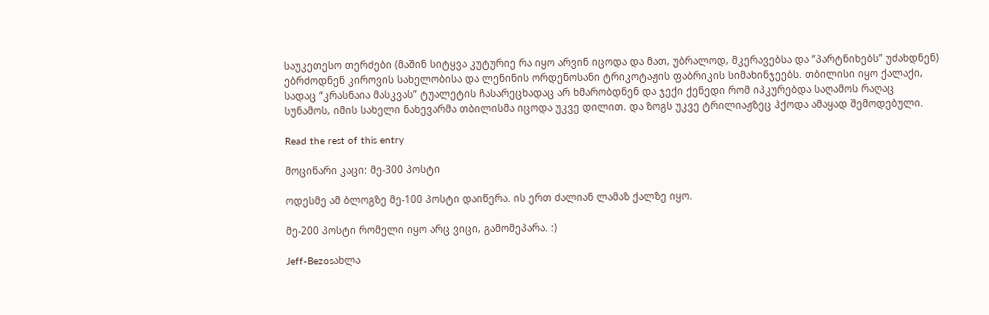საუკეთესო თერძები (მაშინ სიტყვა კუტურიე რა იყო არვინ იცოდა და მათ, უბრალოდ, მკერავებსა და “პარტნიხებს” უძახდნენ) ებრძოდნენ კიროვის სახელობისა და ლენინის ორდენოსანი ტრიკოტაჟის ფაბრიკის სიმახინჯეებს. თბილისი იყო ქალაქი, სადაც “კრასნაია მასკვას” ტუალეტის ჩასარეცხადაც არ ხმარობდნენ და ჯექი ქენედი რომ იპკურებდა საღამოს რაღაც სუნამოს, იმის სახელი ნახევარმა თბილისმა იცოდა უკვე დილით. და ზოგს უკვე ტრილიაჟზეც ჰქოდა ამაყად შემოდებული.

Read the rest of this entry

მოცინარი კაცი: მე-300 პოსტი

ოდესმე ამ ბლოგზე მე-100 პოსტი დაიწერა. ის ერთ ძალიან ლამაზ ქალზე იყო.

მე-200 პოსტი რომელი იყო არც ვიცი, გამომეპარა. :)

Jeff-Bezosახლა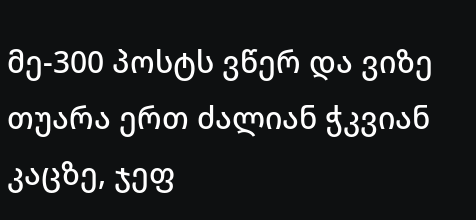მე-300 პოსტს ვწერ და ვიზე თუარა ერთ ძალიან ჭკვიან კაცზე, ჯეფ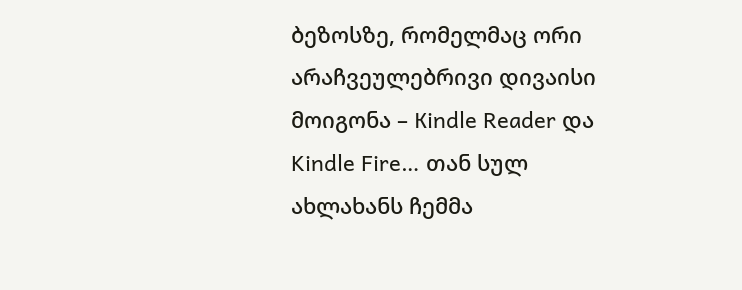ბეზოსზე, რომელმაც ორი არაჩვეულებრივი დივაისი მოიგონა – Кindle Reader და Kindle Fire… თან სულ ახლახანს ჩემმა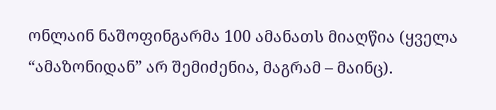ონლაინ ნაშოფინგარმა 100 ამანათს მიაღწია (ყველა “ამაზონიდან” არ შემიძენია, მაგრამ – მაინც).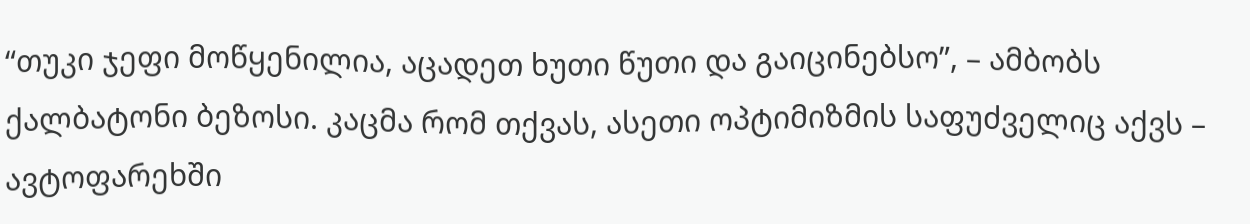“თუკი ჯეფი მოწყენილია, აცადეთ ხუთი წუთი და გაიცინებსო”, – ამბობს ქალბატონი ბეზოსი. კაცმა რომ თქვას, ასეთი ოპტიმიზმის საფუძველიც აქვს – ავტოფარეხში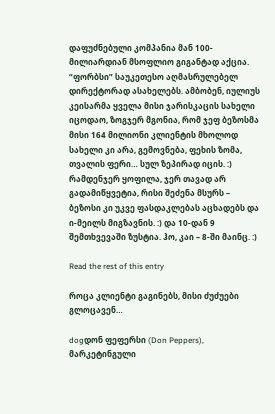დაფუძნებული კომპანია მან 100-მილიარდიან მსოფლიო გიგანტად აქცია. “ფორბსი” საუკეთესო აღმასრულებელ დირექტორად ასახელებს. ამბობენ, იულიუს კეისარმა ყველა მისი ჯარისკაცის სახელი იცოდაო, ზოგჯერ მგონია, რომ ჯეფ ბეზოსმა მისი 164 მილიონი კლიენტის მხოლოდ სახელი კი არა, გემოვნება, ფეხის ზომა, თვალის ფერი… სულ ზეპირად იცის. :) რამდენჯერ ყოფილა, ჯერ თავად არ გადამიწყვეტია, რისი შეძენა მსურს – ბეზოსი კი უკვე ფასდაკლებას აცხადებს და ი-მეილს მიგზავნის. :) და 10-დან 9 შემთხვევაში ზუსტია. ჰო, კაი – 8-ში მაინც. :)

Read the rest of this entry

როცა კლიენტი გაგინებს, მისი ძუძუები გლოცავენ…

dogდონ ფეფერსი (Don Peppers), მარკეტინგული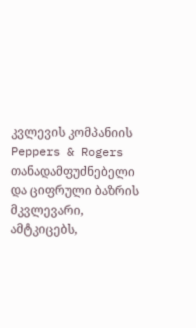კვლევის კომპანიის Peppers & Rogers თანადამფუძნებელი და ციფრული ბაზრის მკვლევარი, ამტკიცებს,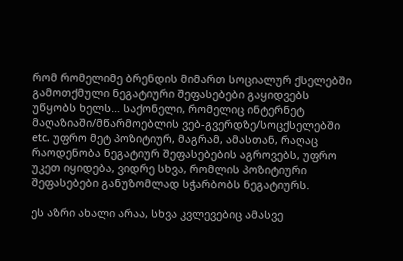რომ რომელიმე ბრენდის მიმართ სოციალურ ქსელებში გამოთქმული ნეგატიური შეფასებები გაყიდვებს უწყობს ხელს… საქონელი, რომელიც ინტერნეტ მაღაზიაში/მწარმოებლის ვებ-გვერდზე/სოცქსელებში etc. უფრო მეტ პოზიტიურ, მაგრამ, ამასთან, რაღაც რაოდენობა ნეგატიურ შეფასებების აგროვებს, უფრო უკეთ იყიდება, ვიდრე სხვა, რომლის პოზიტიური შეფასებები განუზომლად სჭარბობს ნეგატიურს.

ეს აზრი ახალი არაა, სხვა კვლევებიც ამასვე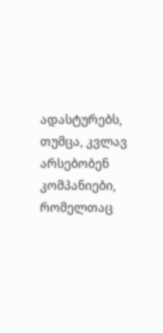ადასტურებს, თუმცა, კვლავ არსებობენ კომპანიები, რომელთაც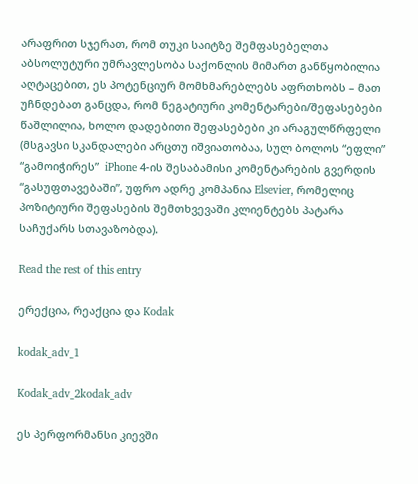არაფრით სჯერათ, რომ თუკი საიტზე შემფასებელთა აბსოლუტური უმრავლესობა საქონლის მიმართ განწყობილია აღტაცებით, ეს პოტენციურ მომხმარებლებს აფრთხობს – მათ უჩნდებათ განცდა, რომ ნეგატიური კომენტარები/შეფასებები წაშლილია, ხოლო დადებითი შეფასებები კი არაგულწრფელი (მსგავსი სკანდალები არცთუ იშვიათობაა, სულ ბოლოს “ეფლი” “გამოიჭირეს”  iPhone 4-ის შესაბამისი კომენტარების გვერდის “გასუფთავებაში”, უფრო ადრე კომპანია Elsevier, რომელიც პოზიტიური შეფასების შემთხვევაში კლიენტებს პატარა საჩუქარს სთავაზობდა).

Read the rest of this entry

ერექცია, რეაქცია და Kodak

kodak_adv_1

Kodak_adv_2kodak_adv

ეს პერფორმანსი კიევში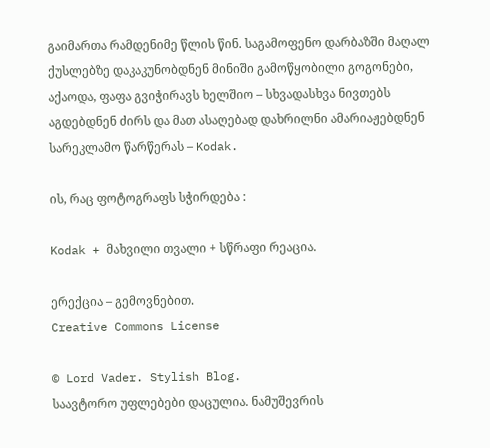გაიმართა რამდენიმე წლის წინ. საგამოფენო დარბაზში მაღალ ქუსლებზე დაკაკუნობდნენ მინიში გამოწყობილი გოგონები, აქაოდა, ფაფა გვიჭირავს ხელშიო – სხვადასხვა ნივთებს აგდებდნენ ძირს და მათ ასაღებად დახრილნი ამარიაჟებდნენ სარეკლამო წარწერას – Kodak.

ის, რაც ფოტოგრაფს სჭირდება :

Kodak + მახვილი თვალი + სწრაფი რეაცია.

ერექცია – გემოვნებით.
Creative Commons License

© Lord Vader. Stylish Blog.
საავტორო უფლებები დაცულია. ნამუშევრის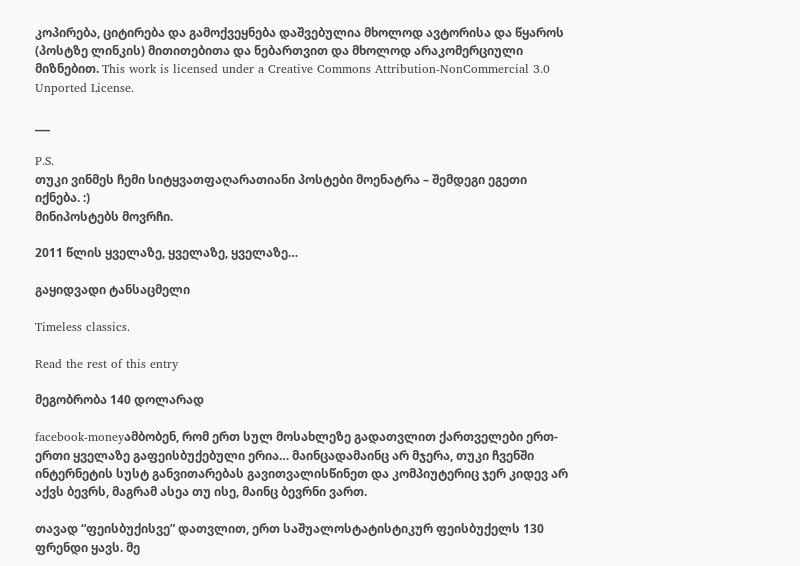კოპირება, ციტირება და გამოქვეყნება დაშვებულია მხოლოდ ავტორისა და წყაროს (პოსტზე ლინკის) მითითებითა და ნებართვით და მხოლოდ არაკომერციული მიზნებით. This work is licensed under a Creative Commons Attribution-NonCommercial 3.0 Unported License.

___

P.S.
თუკი ვინმეს ჩემი სიტყვათფაღარათიანი პოსტები მოენატრა – შემდეგი ეგეთი იქნება. :)
მინიპოსტებს მოვრჩი.

2011 წლის ყველაზე, ყველაზე, ყველაზე…

გაყიდვადი ტანსაცმელი

Timeless classics.

Read the rest of this entry

მეგობრობა 140 დოლარად

facebook-moneyამბობენ, რომ ერთ სულ მოსახლეზე გადათვლით ქართველები ერთ-ერთი ყველაზე გაფეისბუქებული ერია… მაინცადამაინც არ მჯერა, თუკი ჩვენში ინტერნეტის სუსტ განვითარებას გავითვალისწინეთ და კომპიუტერიც ჯერ კიდევ არ აქვს ბევრს, მაგრამ ასეა თუ ისე, მაინც ბევრნი ვართ.

თავად “ფეისბუქისვე” დათვლით, ერთ საშუალოსტატისტიკურ ფეისბუქელს 130 ფრენდი ყავს. მე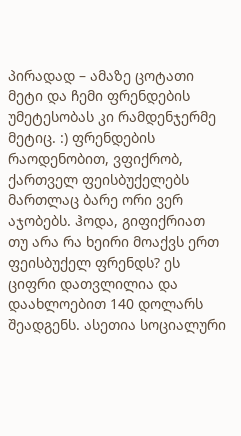პირადად – ამაზე ცოტათი მეტი და ჩემი ფრენდების უმეტესობას კი რამდენჯერმე მეტიც. :) ფრენდების რაოდენობით, ვფიქრობ, ქართველ ფეისბუქელებს მართლაც ბარე ორი ვერ აჯობებს. ჰოდა, გიფიქრიათ თუ არა რა ხეირი მოაქვს ერთ ფეისბუქელ ფრენდს? ეს ციფრი დათვლილია და დაახლოებით 140 დოლარს შეადგენს. ასეთია სოციალური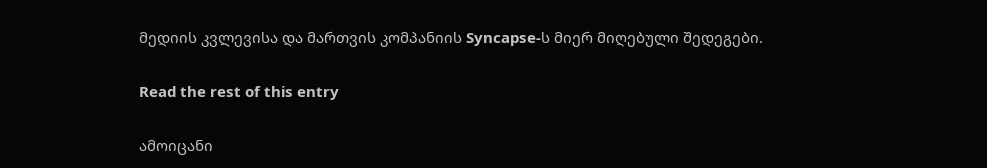მედიის კვლევისა და მართვის კომპანიის Syncapse-ს მიერ მიღებული შედეგები.

Read the rest of this entry

ამოიცანი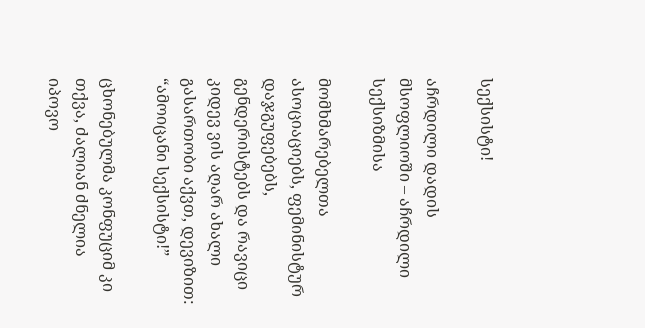სექსისტი!

აჩრდილი დადის მსოფლიოში – აჩრდილი სექსიზმისა

მომხმარებელთა ასოციაციებს, ფემინისტურ დაჯგუფებებს, გენდერისტებს და რავიცი კიდევ ვის აღარ ახალი გასართობი აქვთ, დევიზით: “ამოიცანი სექსისტი!”

ცხონებულმა კონფუციმ კი თქვა, ძალიან ძნელია იპოვო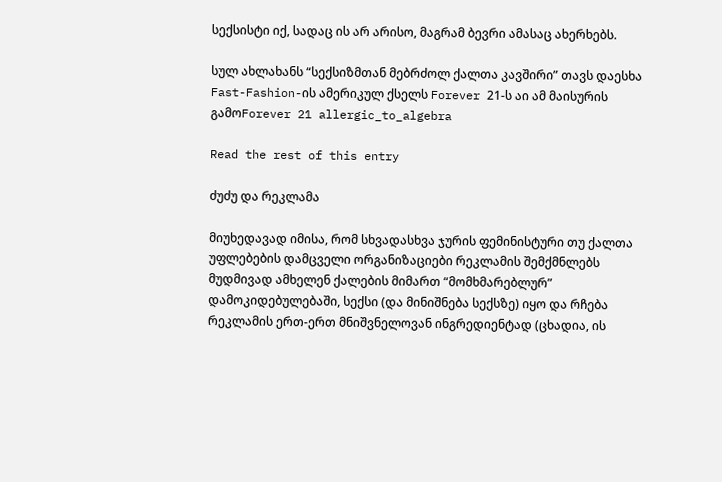სექსისტი იქ, სადაც ის არ არისო, მაგრამ ბევრი ამასაც ახერხებს.

სულ ახლახანს “სექსიზმთან მებრძოლ ქალთა კავშირი” თავს დაესხა Fast-Fashion-ის ამერიკულ ქსელს Forever 21-ს აი ამ მაისურის გამოForever 21 allergic_to_algebra

Read the rest of this entry

ძუძუ და რეკლამა

მიუხედავად იმისა, რომ სხვადასხვა ჯურის ფემინისტური თუ ქალთა უფლებების დამცველი ორგანიზაციები რეკლამის შემქმნლებს მუდმივად ამხელენ ქალების მიმართ “მომხმარებლურ” დამოკიდებულებაში, სექსი (და მინიშნება სექსზე) იყო და რჩება რეკლამის ერთ-ერთ მნიშვნელოვან ინგრედიენტად (ცხადია, ის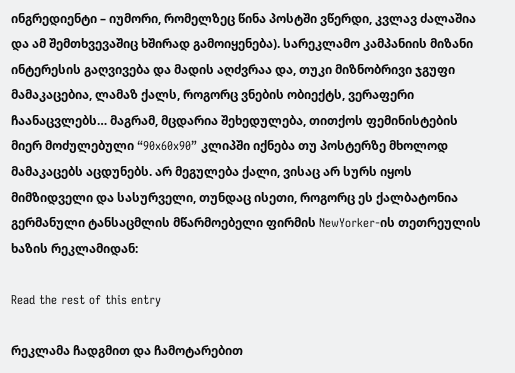ინგრედიენტი – იუმორი, რომელზეც წინა პოსტში ვწერდი, კვლავ ძალაშია და ამ შემთხვევაშიც ხშირად გამოიყენება). სარეკლამო კამპანიის მიზანი ინტერესის გაღვივება და მადის აღძვრაა და, თუკი მიზნობრივი ჯგუფი მამაკაცებია, ლამაზ ქალს, როგორც ვნების ობიექტს, ვერაფერი ჩაანაცვლებს… მაგრამ, მცდარია შეხედულება, თითქოს ფემინისტების მიერ მოძულებული “90x60x90” კლიპში იქნება თუ პოსტერზე მხოლოდ მამაკაცებს აცდუნებს. არ მეგულება ქალი, ვისაც არ სურს იყოს მიმზიდველი და სასურველი, თუნდაც ისეთი, როგორც ეს ქალბატონია გერმანული ტანსაცმლის მწარმოებელი ფირმის NewYorker-ის თეთრეულის ხაზის რეკლამიდან:

Read the rest of this entry

რეკლამა ჩადგმით და ჩამოტარებით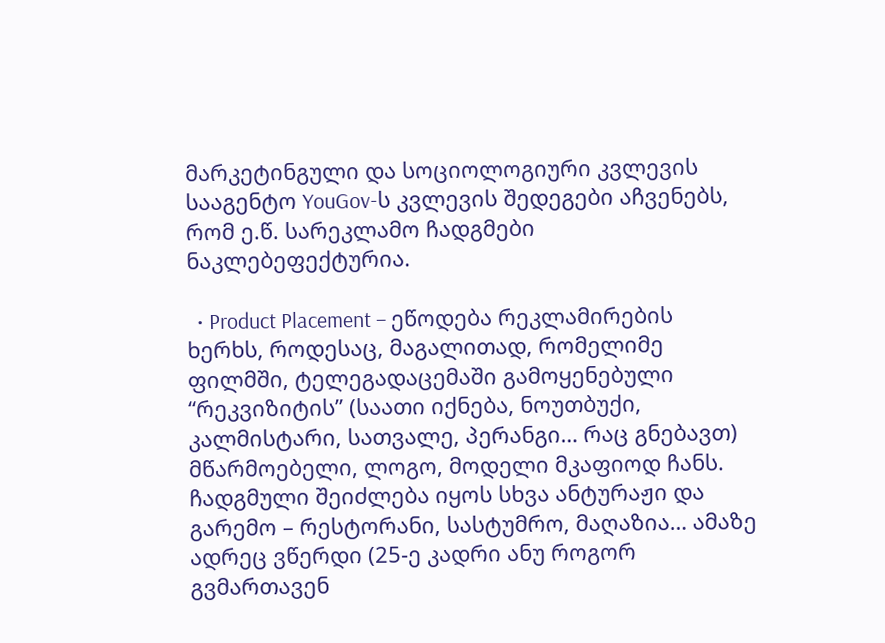მარკეტინგული და სოციოლოგიური კვლევის სააგენტო YouGov-ს კვლევის შედეგები აჩვენებს, რომ ე.წ. სარეკლამო ჩადგმები ნაკლებეფექტურია.

  • Product Placement – ეწოდება რეკლამირების ხერხს, როდესაც, მაგალითად, რომელიმე ფილმში, ტელეგადაცემაში გამოყენებული “რეკვიზიტის” (საათი იქნება, ნოუთბუქი, კალმისტარი, სათვალე, პერანგი… რაც გნებავთ) მწარმოებელი, ლოგო, მოდელი მკაფიოდ ჩანს.  ჩადგმული შეიძლება იყოს სხვა ანტურაჟი და გარემო – რესტორანი, სასტუმრო, მაღაზია… ამაზე ადრეც ვწერდი (25-ე კადრი ანუ როგორ გვმართავენ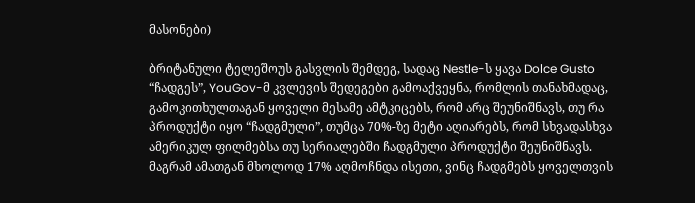მასონები)

ბრიტანული ტელეშოუს გასვლის შემდეგ, სადაც Nestle-ს ყავა Dolce Gusto “ჩადგეს”, YouGov-მ კვლევის შედეგები გამოაქვეყნა, რომლის თანახმადაც, გამოკითხულთაგან ყოველი მესამე ამტკიცებს, რომ არც შეუნიშნავს, თუ რა პროდუქტი იყო “ჩადგმული”, თუმცა 70%-ზე მეტი აღიარებს, რომ სხვადასხვა ამერიკულ ფილმებსა თუ სერიალებში ჩადგმული პროდუქტი შეუნიშნავს. მაგრამ ამათგან მხოლოდ 17% აღმოჩნდა ისეთი, ვინც ჩადგმებს ყოველთვის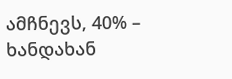ამჩნევს, 40% – ხანდახან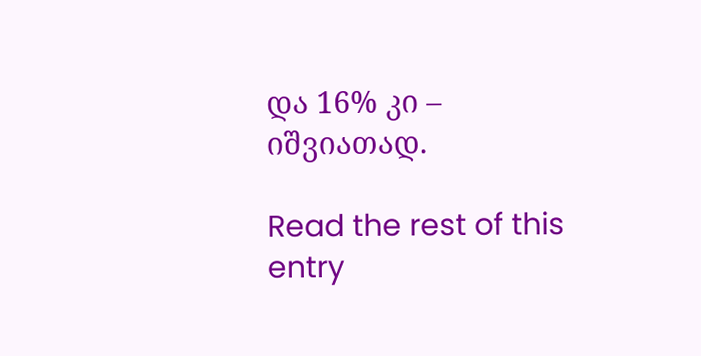და 16% კი – იშვიათად.

Read the rest of this entry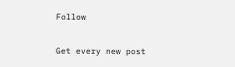Follow

Get every new post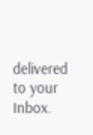delivered to your Inbox.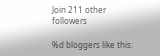Join 211 other followers

%d bloggers like this: